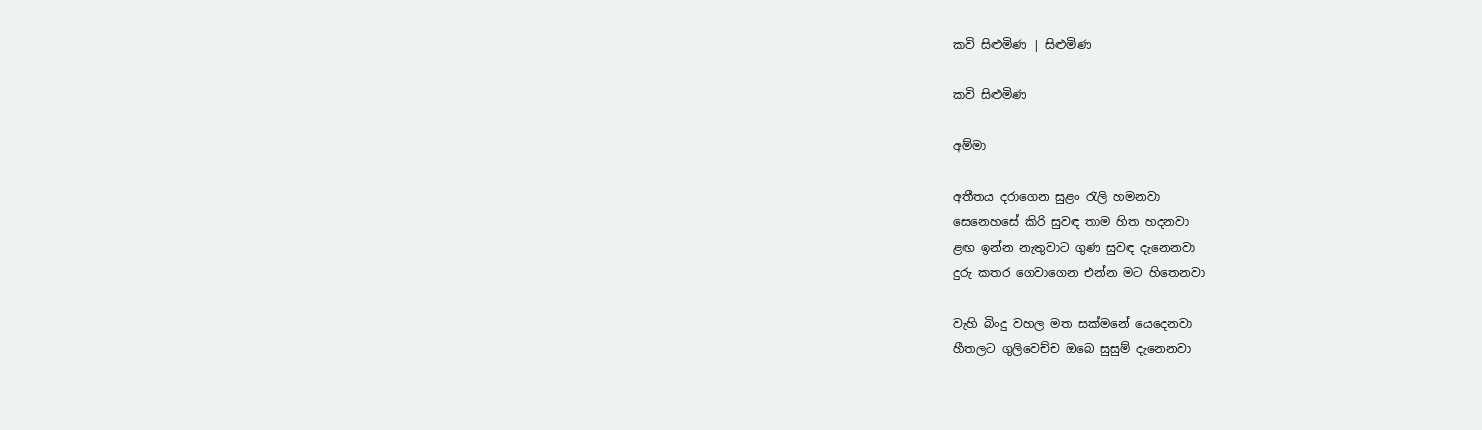කවි සිළුමිණ | සිළුමිණ

කවි සිළුමිණ

අම්මා

අතීතය දරාගෙන සුළං රැලි හමනවා
සෙනෙහසේ කිරි සුවඳ තාම හිත හදනවා
ළඟ ඉන්න නැතුවාට ගුණ සුවඳ දැනෙනවා
දුරු කතර ගෙවාගෙන එන්න මට හිතෙනවා

වැහි බිංදු වහල මත සක්මනේ යෙදෙනවා
හීතලට ගුලිවෙච්ච ඔබෙ සුසුම් දැනෙනවා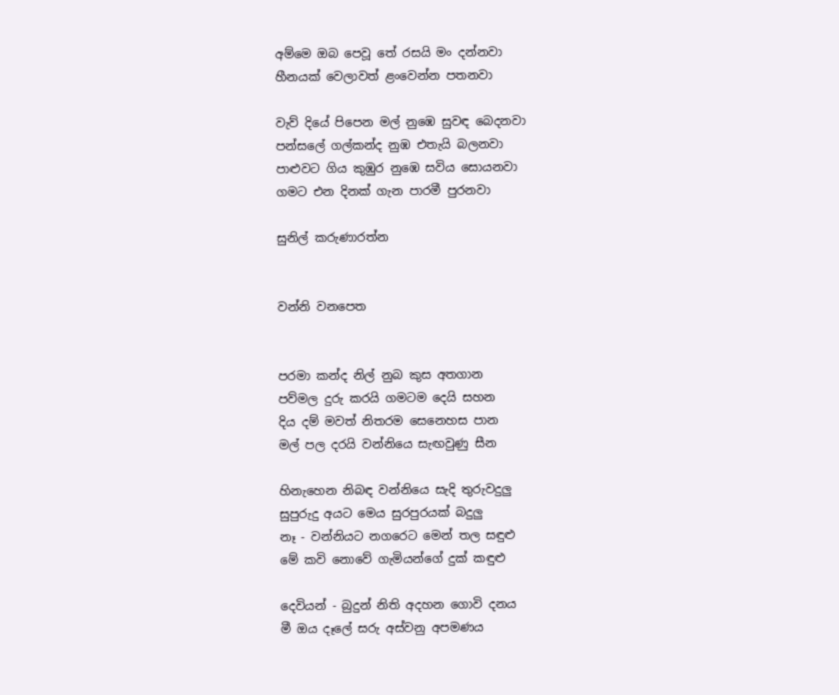අම්මෙ ඔබ පෙවූ තේ රසයි මං දන්නවා
හීනයක් වෙලාවත් ළංවෙන්න පතනවා

වැව් දියේ පිපෙන මල් නුඹෙ සුවඳ බෙදනවා
පන්සලේ ගල්කන්ද නුඹ එතැයි බලනවා
පාළුවට ගිය කුඹුර නුඹෙ සවිය සොයනවා
ගමට එන දිනක් ගැන පාරමී පුරනවා

සුනිල් කරුණාරත්න


වන්නි වනපෙත


පරමා කන්ද නිල් නුබ කුස අතගාන
පව්මල දුරු කරයි ගමටම දෙයි සහන
දිය දම් මවත් නිතරම සෙනෙහස පාන‍
මල් පල දරයි වන්නියෙ සැඟවුණු සීන

හිනැහෙන නිබඳ වන්නියෙ සැදි තුරුවදුලු
සුපුරුදු අයට මෙය සුරපුරයක් බදුලු
නෑ - වන්නියට නගරෙට මෙන් තල සඳුළු
මේ කවි නොවේ ගැමියන්ගේ දුක් කඳුළු

දෙවියන් - බුදුන් නිති අදහන ගොවි දනය
මී ඔය දෑලේ සරු අස්වනු අපමණය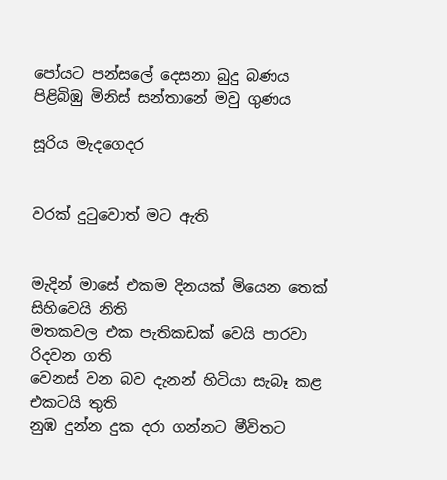පෝයට පන්සලේ දෙසනා බුදු බණය
පිළිබිඹු මිනිස් සන්තානේ මවු ගුණය

සූරිය මැදගෙදර


වරක් දුටුවොත් මට ඇති


මැදින් මාසේ එකම දිනයක් මියෙන තෙක් සිහිවෙයි නිති
මතකවල එක පැතිකඩක් වෙයි පාරවා රිදවන ගති
වෙනස් වන බව දැනන් හිටියා සැබෑ කළ එකටයි තුති
නුඹ දුන්න දුක දරා ගන්නට මීවිතට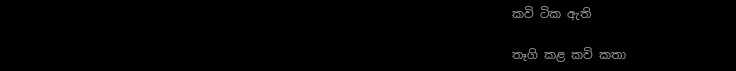කවි ටික ඇති

තෑගි කළ කවි කතා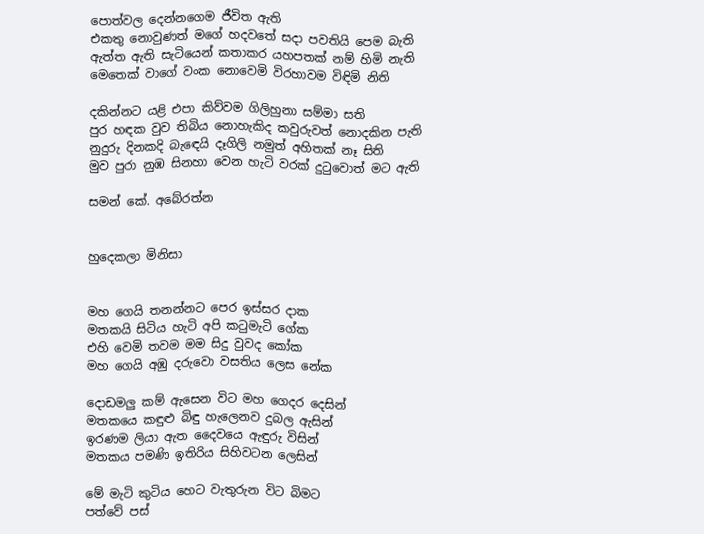පොත්වල දෙන්නගෙම ජීවිත ඇති
එකතු නොවුණත් මගේ හදවතේ සදා පවතියි පෙම බැති
ඇත්ත ඇති සැටියෙන් කතාකර යහපතක් නම් හිමි නැති
මෙතෙක් වාගේ වංක නොවෙමි විරහාවම විඳිමි නිති

දකින්නට යළි එපා කිව්වම ගිලිහුනා සම්මා සති
පුර හඳක වුව තිබිය නොහැකිද කවුරුවත් නොදකින පැති
නුදුරු දිනකදි බැඳෙයි දෑගිලි නමුත් අහිතක් නෑ සිති
මුව පුරා නුඹ සිනහා වෙන හැටි වරක් දුටුවොත් මට ඇති

සමන් කේ. අබේරත්න


හුදෙකලා මිනිසා


මහ ගෙයි තනන්නට පෙර ඉස්සර දාක
මතකයි සිටිය හැටි අපි කටුමැටි ගේක
එහි වෙමි තවම මම සිදු වුවද කෝක
මහ ගෙයි අඹු දරුවො වසතිය ලෙස නේක

දොඩමලු කම් ඇසෙන විට මහ ගෙදර දෙසින්
මතකයෙ කඳුළු බිඳු හැලෙනව දුබල ඇසින්
ඉරණම ලියා ඇත දෛවයෙ ඇඳුරු විසින්
මතකය පමණි ඉතිරිය සිහිවටන ලෙසින්

මේ මැටි කුටිය හෙට වැතුරුන විට බිමට
පත්වේ පස්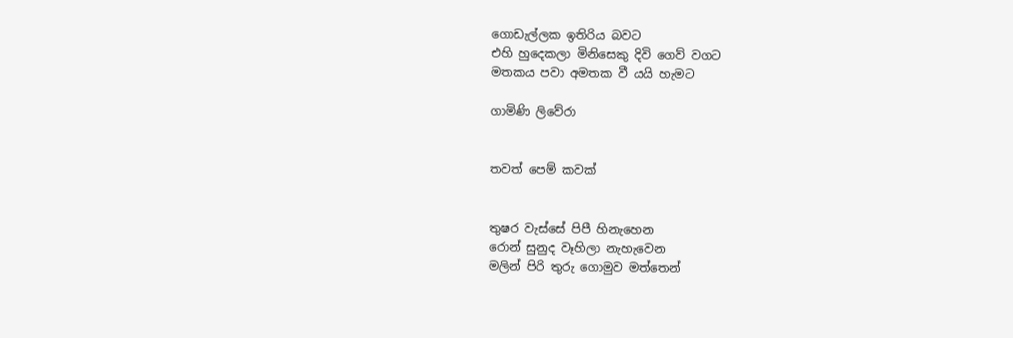ගොඩැල්ලක ඉතිරිය බවට
එහි හුදෙකලා මිනිසෙකු දිවි ගෙව් වගට
මතකය පවා අමතක වී යයි හැමට

ගාමිණි ලිවේරා


තවත් පෙම් කවක්


තුෂර වැස්සේ පිපී හිනැහෙන
රොන් සුනුද වෑහිලා නැහැවෙන
මලින් පිරි තුරු ගොමුව මත්තෙන්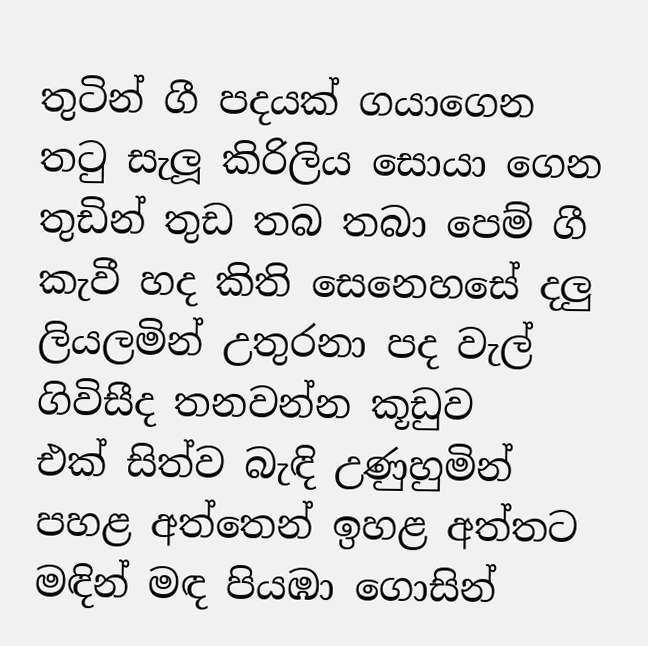තුටින් ගී පදයක් ගයාගෙන
තටු සැලූ කිරිලිය සොයා ගෙන
තුඩින් තුඩ තබ තබා පෙම් ගී
කැවී හද කිති සෙනෙහසේ දලු
ලියලමින් උතුරනා පද වැල්
ගිවිසීද තනවන්න කූඩුව
එක් සිත්ව බැඳි උණුහුමින්
පහළ අත්තෙන් ඉහළ අත්තට
මඳින් මඳ පියඹා ගොසින්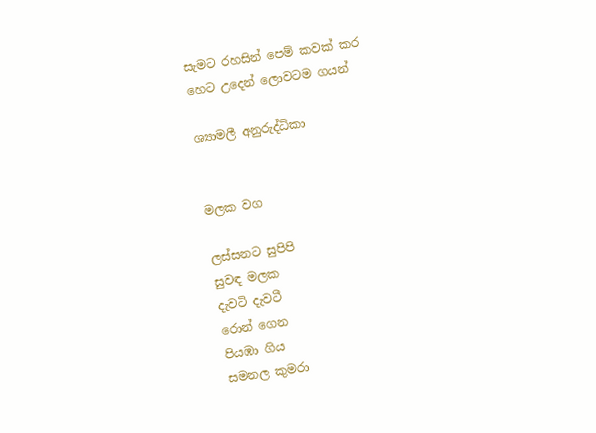සැමට රහසින් පෙම් කවක් කර
හෙට උදෙන් ලොවටම ගයන්

ශ්‍යාමලී අනුරුද්ධිකා


මලක වග

ලස්සනට සුපිපි
සුවඳ මලක
දැවටි දැවටී
රොන් ගෙන
පියඹා ගිය
සමනල කුමරා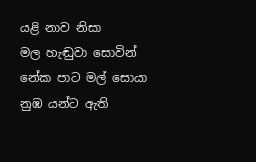යළි නාව නිසා
මල හැඬුවා සොවින්
නේක පාට මල් සොයා
නුඹ යන්ට ඇති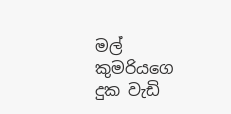මල් කුමරියගෙ
දුක වැඩි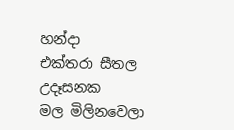හන්දා
එක්තරා සීතල උදෑසනක
මල මිලිනවෙලා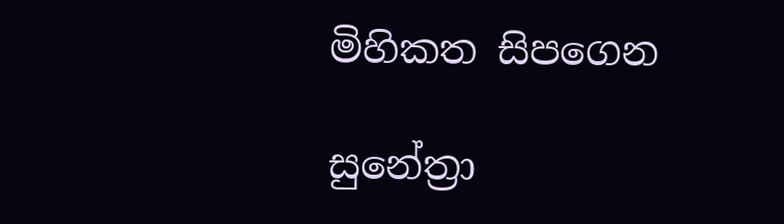මිහිකත සිපගෙන

සුනේත්‍රා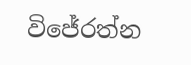විජේරත්න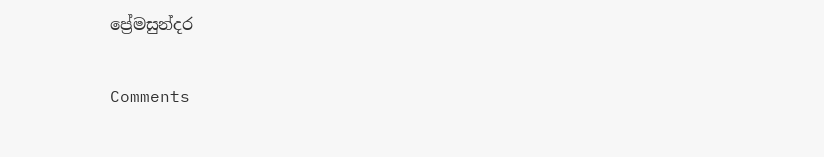ප්‍රේමසුන්දර

Comments